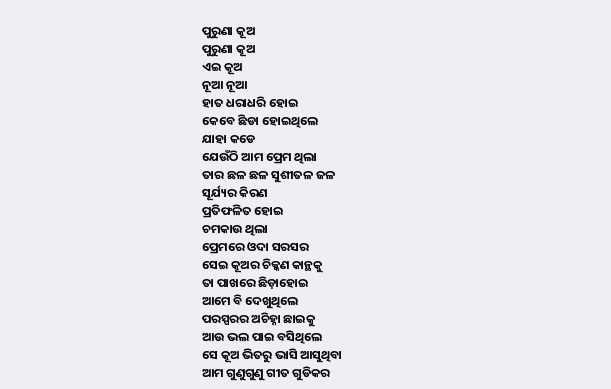ପୁରୁଣା କୂଅ
ପୁରୁଣା କୂଅ
ଏଇ କୂଅ
ନୂଆ ନୂଆ
ହାତ ଧରାଧରି ହୋଇ
କେବେ ଛିଡା ହୋଇଥିଲେ
ଯାହା କଡେ
ଯେଉଁଠି ଆମ ପ୍ରେମ ଥିଲା
ତାର ଛଳ ଛଳ ସୁଶୀତଳ ଜଳ
ସୂର୍ଯ୍ୟର କିରଣ
ପ୍ରତିଫଳିତ ହୋଇ
ଚମକାଉ ଥିଲା
ପ୍ରେମରେ ଓଦା ସରସର
ସେଇ କୂଅର ଚିକ୍କଣ କାନ୍ଥକୁ
ତା ପାଖରେ ଛିଡ଼ାହୋଇ
ଆମେ ବି ଦେଖୁଥିଲେ
ପରସ୍ପରର ଅଚିହ୍ନା ଛାଇକୁ
ଆଉ ଭଲ ପାଇ ବସିଥିଲେ
ସେ କୂଅ ଭିତରୁ ଭାସି ଆସୁଥିବା
ଆମ ଗୁଣୁଗୁଣୁ ଗୀତ ଗୁଡିକର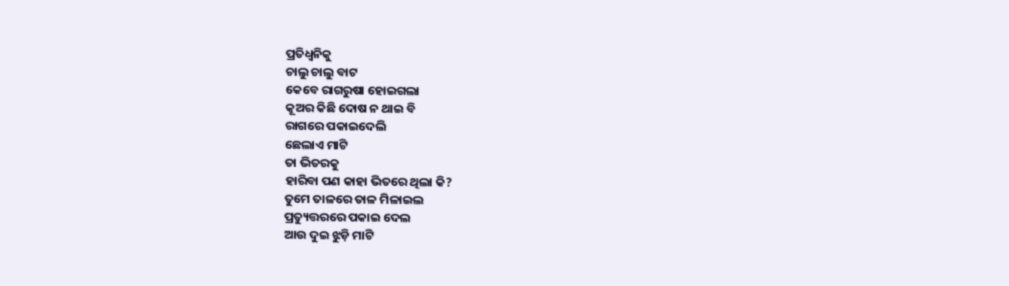ପ୍ରତିଧ୍ଵନିକୁ
ଚାଲୁ ଚାଲୁ ବାଟ
କେବେ ରାଗରୁଷା ହୋଇଗଲା
କୂଅର କିଛି ଦୋଷ ନ ଥାଇ ବି
ରାଗରେ ପକାଇଦେଲି
ଛେଲାଏ ମାଟି
ତା ଭିତରକୁ
ହାରିବା ପଣ କାହା ଭିତରେ ଥିଲା କି?
ତୁମେ ତାଳରେ ତାଳ ମିଳାଇଲ
ପ୍ରତ୍ୟୁତ୍ତରରେ ପକାଇ ଦେଲ
ଆଉ ଦୁଇ ଝୁଡ଼ି ମାଟି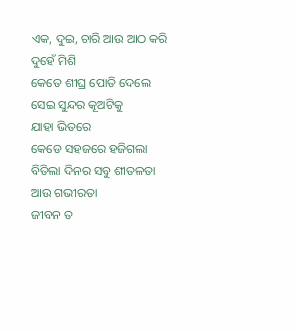ଏକ, ଦୁଇ, ଚାରି ଆଉ ଆଠ କରି
ଦୁହେଁ ମିଶି
କେତେ ଶୀଘ୍ର ପୋତି ଦେଲେ
ସେଇ ସୁନ୍ଦର କୂଅଟିକୁ
ଯାହା ଭିତରେ
କେଡେ ସହଜରେ ହଜିଗଲା
ବିତିଲା ଦିନର ସବୁ ଶୀତଳତା
ଆଉ ଗଭୀରତା
ଜୀବନ ତ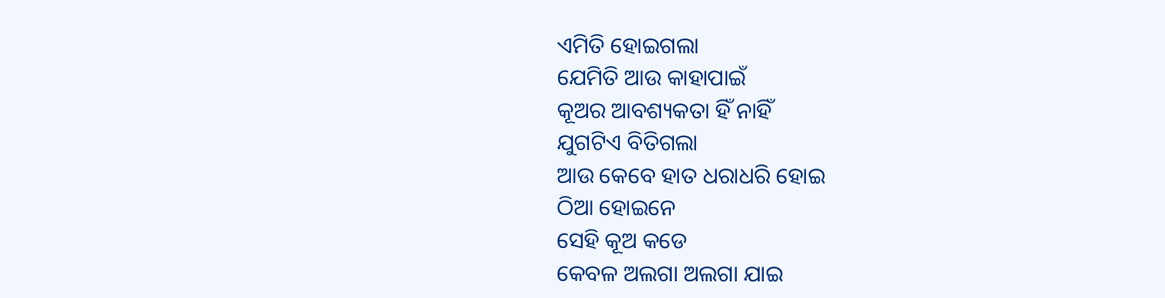ଏମିତି ହୋଇଗଲା
ଯେମିତି ଆଉ କାହାପାଇଁ
କୂଅର ଆବଶ୍ୟକତା ହିଁ ନାହିଁ
ଯୁଗଟିଏ ବିତିଗଲା
ଆଉ କେବେ ହାତ ଧରାଧରି ହୋଇ
ଠିଆ ହୋଇନେ
ସେହି କୂଅ କଡେ
କେବଳ ଅଲଗା ଅଲଗା ଯାଇ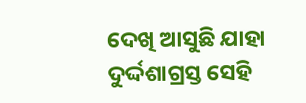ଦେଖି ଆସୁଛି ଯାହା
ଦୁର୍ଦ୍ଦଶାଗ୍ରସ୍ତ ସେହି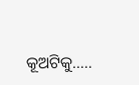କୂଅଟିକୁ…..